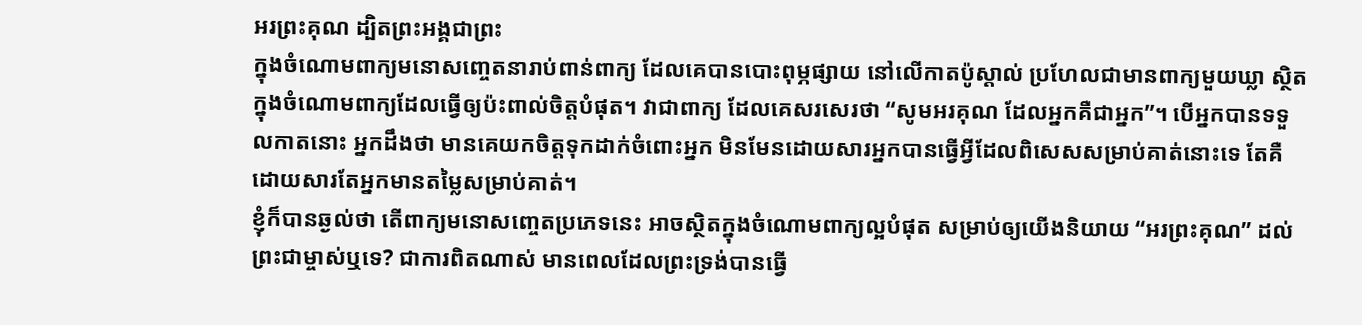អរព្រះគុណ ដ្បិតព្រះអង្គជាព្រះ
ក្នុងចំណោមពាក្យមនោសញ្ចេតនារាប់ពាន់ពាក្យ ដែលគេបានបោះពុម្ភផ្សាយ នៅលើកាតប៉ូស្តាល់ ប្រហែលជាមានពាក្យមួយឃ្លា ស្ថិតក្នុងចំណោមពាក្យដែលធ្វើឲ្យប៉ះពាល់ចិត្តបំផុត។ វាជាពាក្យ ដែលគេសរសេរថា “សូមអរគុណ ដែលអ្នកគឺជាអ្នក”។ បើអ្នកបានទទួលកាតនោះ អ្នកដឹងថា មានគេយកចិត្តទុកដាក់ចំពោះអ្នក មិនមែនដោយសារអ្នកបានធ្វើអ្វីដែលពិសេសសម្រាប់គាត់នោះទេ តែគឺដោយសារតែអ្នកមានតម្លៃសម្រាប់គាត់។
ខ្ញុំក៏បានឆ្ងល់ថា តើពាក្យមនោសញ្ចេតប្រភេទនេះ អាចស្ថិតក្នុងចំណោមពាក្យល្អបំផុត សម្រាប់ឲ្យយើងនិយាយ “អរព្រះគុណ” ដល់ព្រះជាម្ចាស់ឬទេ? ជាការពិតណាស់ មានពេលដែលព្រះទ្រង់បានធ្វើ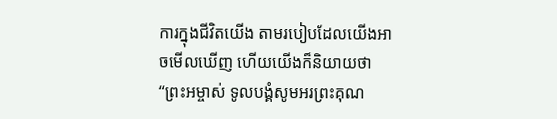ការក្នុងជីវិតយើង តាមរបៀបដែលយើងអាចមើលឃើញ ហើយយើងក៏និយាយថា “ព្រះអម្ចាស់ ទូលបង្គំសូមអរព្រះគុណ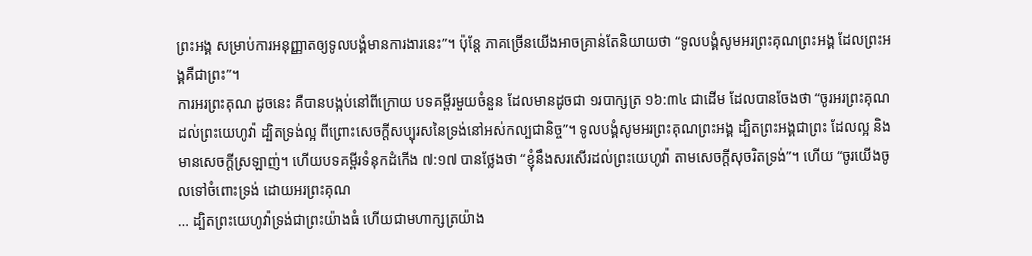ព្រះអង្គ សម្រាប់ការអនុញ្ញាតឲ្យទូលបង្គំមានការងារនេះ”។ ប៉ុន្តែ ភាគច្រើនយើងអាចគ្រាន់តែនិយាយថា “ទូលបង្គំសូមអរព្រះគុណព្រះអង្គ ដែលព្រះអង្គគឺជាព្រះ”។
ការអរព្រះគុណ ដូចនេះ គឺបានបង្កប់នៅពីក្រោយ បទគម្ពីរមួយចំនួន ដែលមានដូចជា ១របាក្សត្រ ១៦:៣៤ ជាដើម ដែលបានចែងថា “ចូរអរព្រះគុណដល់ព្រះយេហូវ៉ា ដ្បិតទ្រង់ល្អ ពីព្រោះសេចក្តីសប្បុរសនៃទ្រង់នៅអស់កល្បជានិច្ច”។ ទូលបង្គំសូមអរព្រះគុណព្រះអង្គ ដ្បិតព្រះអង្គជាព្រះ ដែលល្អ និងមានសេចក្តីស្រឡាញ់។ ហើយបទគម្ពីរទំនុកដំកើង ៧:១៧ បានថ្លែងថា “ខ្ញុំនឹងសរសើរដល់ព្រះយេហូវ៉ា តាមសេចក្តីសុចរិតទ្រង់”។ ហើយ “ចូរយើងចូលទៅចំពោះទ្រង់ ដោយអរព្រះគុណ
… ដ្បិតព្រះយេហូវ៉ាទ្រង់ជាព្រះយ៉ាងធំ ហើយជាមហាក្សត្រយ៉ាង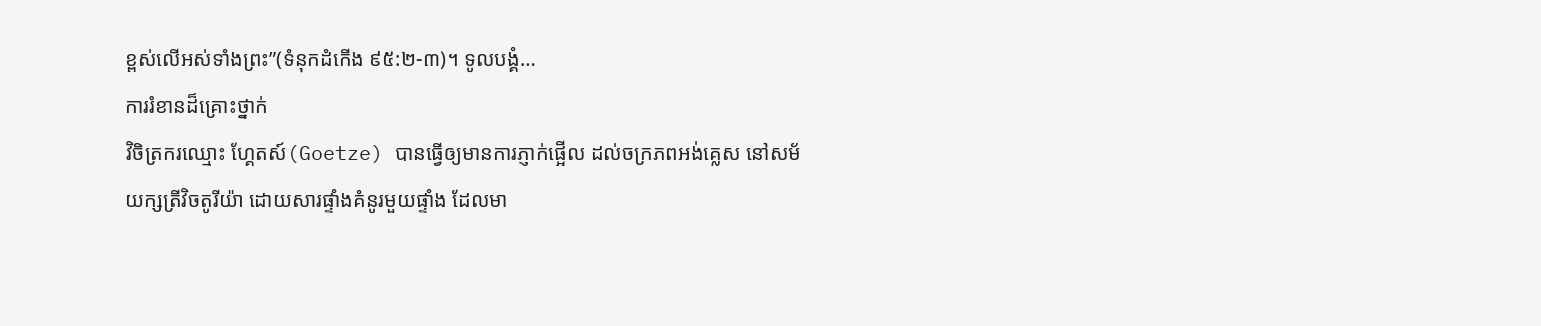ខ្ពស់លើអស់ទាំងព្រះ”(ទំនុកដំកើង ៩៥:២-៣)។ ទូលបង្គំ…
ការរំខានដ៏គ្រោះថ្នាក់
វិចិត្រករឈ្មោះ ហ្គែតស៍(Goetze) បានធ្វើឲ្យមានការភ្ញាក់ផ្អើល ដល់ចក្រភពអង់គ្លេស នៅសម័យក្សត្រីវិចតូរីយ៉ា ដោយសារផ្ទាំងគំនូរមួយផ្ទាំង ដែលមា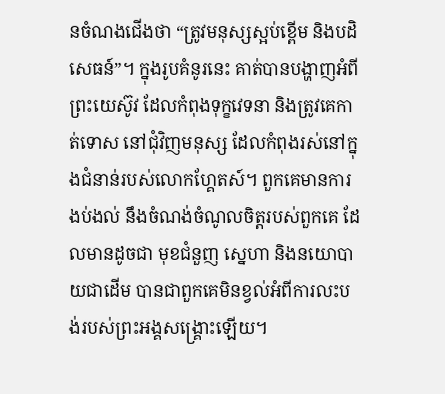នចំណងជើងថា “ត្រូវមនុស្សស្អប់ខ្ពើម និងបដិសេធន៍”។ ក្នុងរូបគំនូរនេះ គាត់បានបង្ហាញអំពីព្រះយេស៊ូវ ដែលកំពុងទុក្ខវេទនា និងត្រូវគេកាត់ទោស នៅជុំវិញមនុស្ស ដែលកំពុងរស់នៅក្នុងជំនាន់របស់លោកហ្គែតស៍។ ពួកគេមានការងប់ងល់ នឹងចំណង់ចំណូលចិត្តរបស់ពួកគេ ដែលមានដូចជា មុខជំនួញ ស្នេហា និងនយោបាយជាដើម បានជាពួកគេមិនខ្វល់អំពីការលះបង់របស់ព្រះអង្គសង្រ្គោះឡើយ។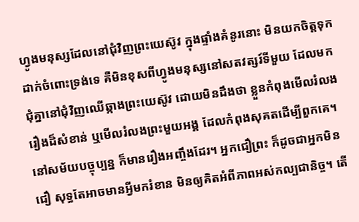ហ្វូងមនុស្សដែលនៅជុំវិញព្រះយេស៊ូវ ក្នុងផ្ទាំងគំនូរនោះ មិនយកចិត្តទុកដាក់ចំពោះទ្រង់ទេ គឺមិនខុសពីហ្វូងមនុស្សនៅសតវត្សរ៍ទីមួយ ដែលមកជុំគ្នានៅជុំវិញឈើឆ្កាងព្រះយេស៊ូវ ដោយមិនដឹងថា ខ្លួនកំពុងមើលរំលងរឿងដ៏សំខាន់ ឬមើលរំលងព្រះមួយអង្គ ដែលកំពុងសុគតដើម្បីពួកគេ។
នៅសម័យបច្ចុប្បន្ន ក៏មានរឿងអញ្ចឹងដែរ។ អ្នកជឿព្រះ ក៏ដូចជាអ្នកមិនជឿ សុទ្ធតែអាចមានអ្វីមករំខាន មិនឲ្យគិតអំពីភាពអស់កល្បជានិច្ច។ តើ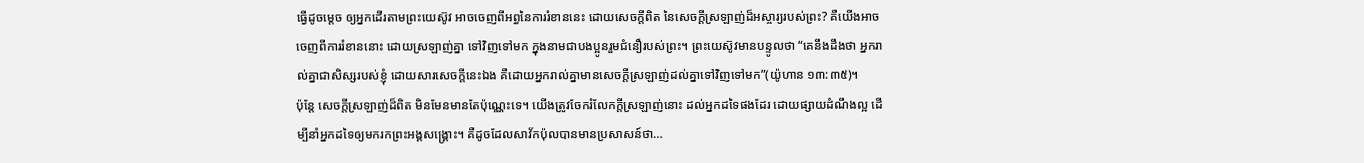ធ្វើដូចម្តេច ឲ្យអ្នកដើរតាមព្រះយេស៊ូវ អាចចេញពីអព្ធនៃការរំខាននេះ ដោយសេចក្តីពិត នៃសេចក្តីស្រឡាញ់ដ៏អស្ចារ្យរបស់ព្រះ? គឺយើងអាចចេញពីការរំខាននោះ ដោយស្រឡាញ់គ្នា ទៅវិញទៅមក ក្នុងនាមជាបងប្អូនរួមជំនឿរបស់ព្រះ។ ព្រះយេស៊ូវមានបន្ទូលថា “គេនឹងដឹងថា អ្នករាល់គ្នាជាសិស្សរបស់ខ្ញុំ ដោយសារសេចក្តីនេះឯង គឺដោយអ្នករាល់គ្នាមានសេចក្តីស្រឡាញ់ដល់គ្នាទៅវិញទៅមក”(យ៉ូហាន ១៣:៣៥)។
ប៉ុន្តែ សេចក្តីស្រឡាញ់ដ៏ពិត មិនមែនមានតែប៉ុណ្ណេះទេ។ យើងត្រូវចែករំលែកក្តីស្រឡាញ់នោះ ដល់អ្នកដទៃផងដែរ ដោយផ្សាយដំណឹងល្អ ដើម្បីនាំអ្នកដទៃឲ្យមករកព្រះអង្គសង្រ្គោះ។ គឺដូចដែលសាវ័កប៉ុលបានមានប្រសាសន៍ថា…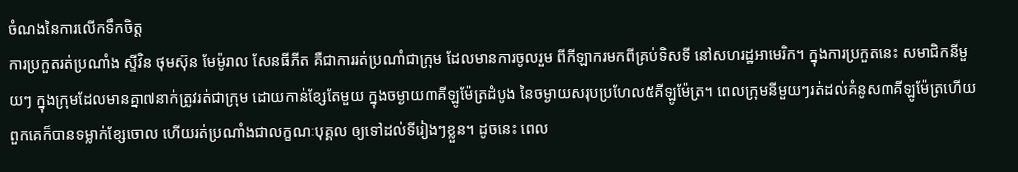ចំណងនៃការលើកទឹកចិត្ត
ការប្រកួតរត់ប្រណាំង ស្ទីវិន ថុមស៊ុន មែម៉ូរាល សែនធីភីត គឺជាការរត់ប្រណាំជាក្រុម ដែលមានការចូលរួម ពីកីឡាករមកពីគ្រប់ទិសទី នៅសហរដ្ឋអាមេរិក។ ក្នុងការប្រកួតនេះ សមាជិកនីមួយៗ ក្នុងក្រុមដែលមានគ្នា៧នាក់ត្រូវរត់ជាក្រុម ដោយកាន់ខ្សែតែមួយ ក្នុងចម្ងាយ៣គីឡូម៉ែត្រដំបូង នៃចម្ងាយសរុបប្រហែល៥គីឡូម៉ែត្រ។ ពេលក្រុមនីមួយៗរត់ដល់គំនូស៣គីឡូម៉ែត្រហើយ ពួកគេក៏បានទម្លាក់ខ្សែចោល ហើយរត់ប្រណាំងជាលក្ខណៈបុគ្គល ឲ្យទៅដល់ទីរៀងៗខ្លួន។ ដូចនេះ ពេល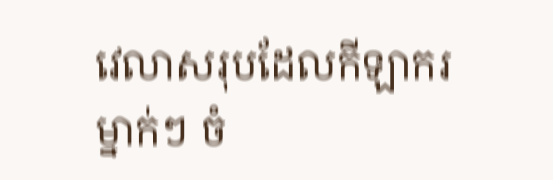វេលាសរុបដែលកីឡាករម្នាក់ៗ ចំ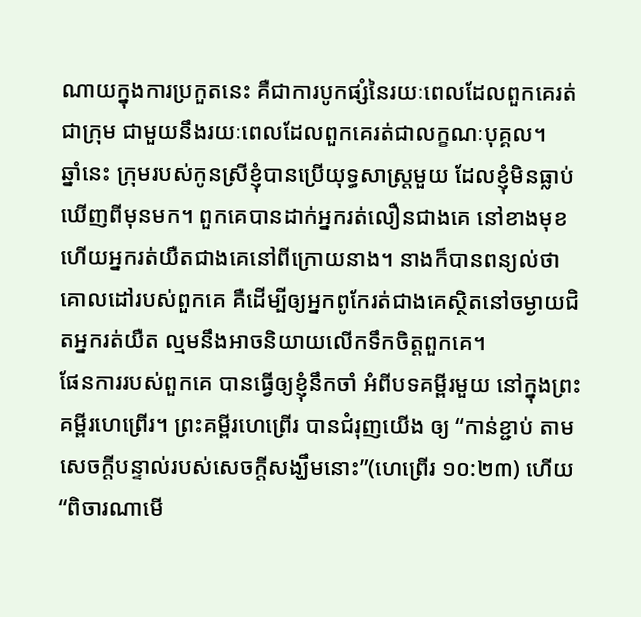ណាយក្នុងការប្រកួតនេះ គឺជាការបូកផ្សំនៃរយៈពេលដែលពួកគេរត់ជាក្រុម ជាមួយនឹងរយៈពេលដែលពួកគេរត់ជាលក្ខណៈបុគ្គល។
ឆ្នាំនេះ ក្រុមរបស់កូនស្រីខ្ញុំបានប្រើយុទ្ធសាស្រ្តមួយ ដែលខ្ញុំមិនធ្លាប់ឃើញពីមុនមក។ ពួកគេបានដាក់អ្នករត់លឿនជាងគេ នៅខាងមុខ ហើយអ្នករត់យឺតជាងគេនៅពីក្រោយនាង។ នាងក៏បានពន្យល់ថា គោលដៅរបស់ពួកគេ គឺដើម្បីឲ្យអ្នកពូកែរត់ជាងគេស្ថិតនៅចម្ងាយជិតអ្នករត់យឺត ល្មមនឹងអាចនិយាយលើកទឹកចិត្តពួកគេ។
ផែនការរបស់ពួកគេ បានធ្វើឲ្យខ្ញុំនឹកចាំ អំពីបទគម្ពីរមួយ នៅក្នុងព្រះគម្ពីរហេព្រើរ។ ព្រះគម្ពីរហេព្រើរ បានជំរុញយើង ឲ្យ “កាន់ខ្ជាប់ តាមសេចក្តីបន្ទាល់របស់សេចក្តីសង្ឃឹមនោះ”(ហេព្រើរ ១០:២៣) ហើយ “ពិចារណាមើ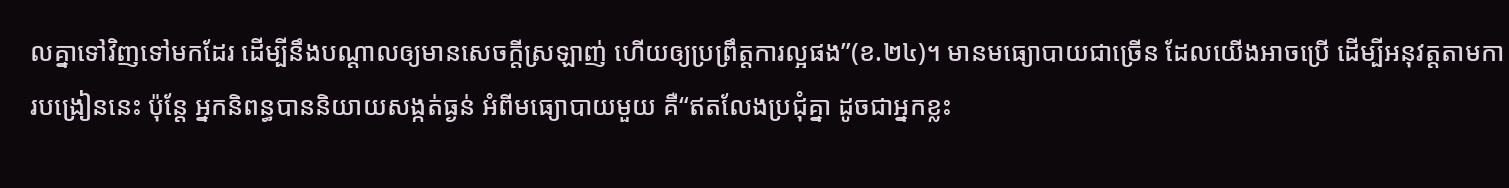លគ្នាទៅវិញទៅមកដែរ ដើម្បីនឹងបណ្តាលឲ្យមានសេចក្តីស្រឡាញ់ ហើយឲ្យប្រព្រឹត្តការល្អផង”(ខ.២៤)។ មានមធ្យោបាយជាច្រើន ដែលយើងអាចប្រើ ដើម្បីអនុវត្តតាមការបង្រៀននេះ ប៉ុន្តែ អ្នកនិពន្ធបាននិយាយសង្កត់ធ្ងន់ អំពីមធ្យោបាយមួយ គឺ“ឥតលែងប្រជុំគ្នា ដូចជាអ្នកខ្លះ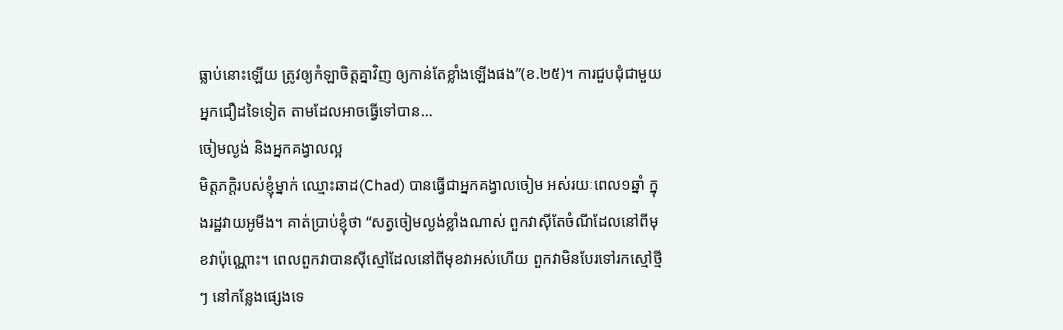ធ្លាប់នោះឡើយ ត្រូវឲ្យកំឡាចិត្តគ្នាវិញ ឲ្យកាន់តែខ្លាំងឡើងផង”(ខ.២៥)។ ការជួបជុំជាមួយអ្នកជឿដទៃទៀត តាមដែលអាចធ្វើទៅបាន…
ចៀមល្ងង់ និងអ្នកគង្វាលល្អ
មិត្តភក្តិរបស់ខ្ញុំម្នាក់ ឈ្មោះឆាដ(Chad) បានធ្វើជាអ្នកគង្វាលចៀម អស់រយៈពេល១ឆ្នាំ ក្នុងរដ្ឋវាយអូមីង។ គាត់ប្រាប់ខ្ញុំថា “សត្វចៀមល្ងង់ខ្លាំងណាស់ ពួកវាស៊ីតែចំណីដែលនៅពីមុខវាប៉ុណ្ណោះ។ ពេលពួកវាបានស៊ីស្មៅដែលនៅពីមុខវាអស់ហើយ ពួកវាមិនបែរទៅរកស្មៅថ្មីៗ នៅកន្លែងផ្សេងទេ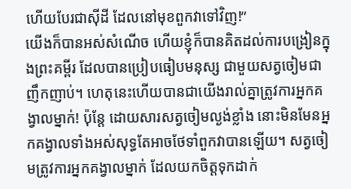ហើយបែរជាស៊ីដី ដែលនៅមុខពួកវាទៅវិញ!”
យើងក៏បានអស់សំណើច ហើយខ្ញុំក៏បានគិតដល់ការបង្រៀនក្នុងព្រះគម្ពីរ ដែលបានប្រៀបធៀបមនុស្ស ជាមួយសត្វចៀមជាញឹកញាប់។ ហេតុនេះហើយបានជាយើងរាល់គ្នាត្រូវការអ្នកគង្វាលម្នាក់! ប៉ុន្តែ ដោយសារសត្វចៀមល្ងង់ខ្លាំង នោះមិនមែនអ្នកគង្វាលទាំងអស់សុទ្ធតែអាចថែទាំពួកវាបានឡើយ។ សត្វចៀមត្រូវការអ្នកគង្វាលម្នាក់ ដែលយកចិត្តទុកដាក់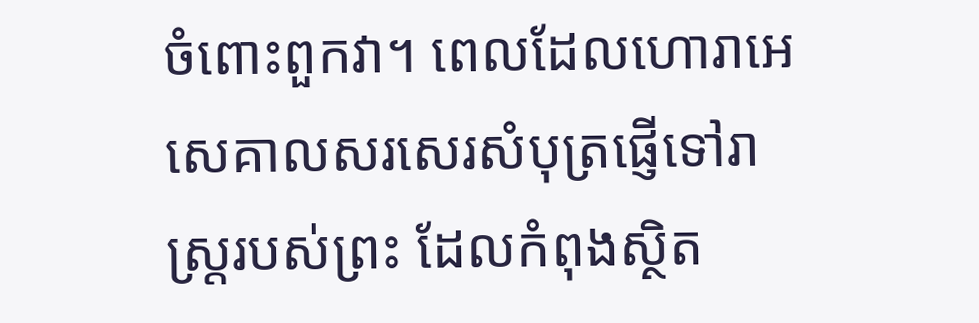ចំពោះពួកវា។ ពេលដែលហោរាអេសេគាលសរសេរសំបុត្រផ្ញើទៅរាស្រ្តរបស់ព្រះ ដែលកំពុងស្ថិត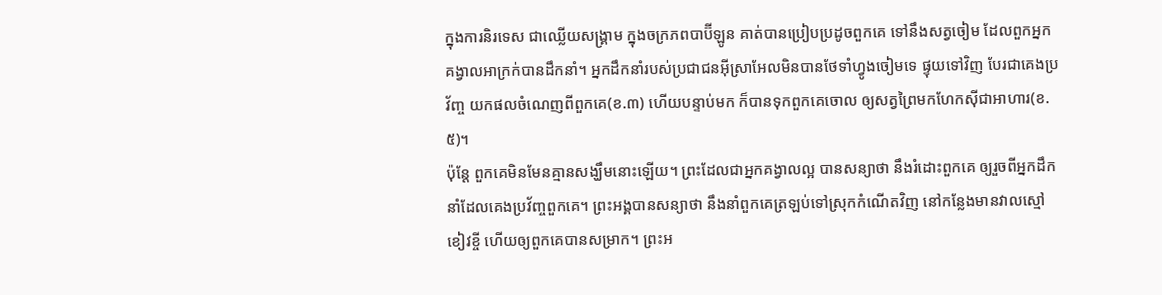ក្នុងការនិរទេស ជាឈ្លើយសង្រ្គាម ក្នុងចក្រភពបាប៊ីឡូន គាត់បានប្រៀបប្រដូចពួកគេ ទៅនឹងសត្វចៀម ដែលពួកអ្នកគង្វាលអាក្រក់បានដឹកនាំ។ អ្នកដឹកនាំរបស់ប្រជាជនអ៊ីស្រាអែលមិនបានថែទាំហ្វូងចៀមទេ ផ្ទុយទៅវិញ បែរជាគេងប្រវ័ញ្ច យកផលចំណេញពីពួកគេ(ខ.៣) ហើយបន្ទាប់មក ក៏បានទុកពួកគេចោល ឲ្យសត្វព្រៃមកហែកស៊ីជាអាហារ(ខ.៥)។
ប៉ុន្តែ ពួកគេមិនមែនគ្មានសង្ឃឹមនោះឡើយ។ ព្រះដែលជាអ្នកគង្វាលល្អ បានសន្យាថា នឹងរំដោះពួកគេ ឲ្យរួចពីអ្នកដឹកនាំដែលគេងប្រវ័ញ្ចពួកគេ។ ព្រះអង្គបានសន្យាថា នឹងនាំពួកគេត្រឡប់ទៅស្រុកកំណើតវិញ នៅកន្លែងមានវាលស្មៅខៀវខ្ចី ហើយឲ្យពួកគេបានសម្រាក។ ព្រះអ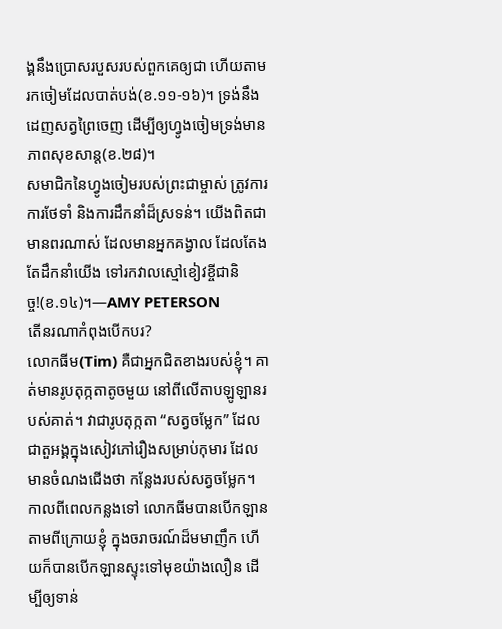ង្គនឹងប្រោសរបួសរបស់ពួកគេឲ្យជា ហើយតាមរកចៀមដែលបាត់បង់(ខ.១១-១៦)។ ទ្រង់នឹងដេញសត្វព្រៃចេញ ដើម្បីឲ្យហ្វូងចៀមទ្រង់មានភាពសុខសាន្ត(ខ.២៨)។
សមាជិកនៃហ្វូងចៀមរបស់ព្រះជាម្ចាស់ ត្រូវការការថែទាំ និងការដឹកនាំដ៏ស្រទន់។ យើងពិតជាមានពរណាស់ ដែលមានអ្នកគង្វាល ដែលតែងតែដឹកនាំយើង ទៅរកវាលស្មៅខៀវខ្ចីជានិច្ច!(ខ.១៤)។—AMY PETERSON
តើនរណាកំពុងបើកបរ?
លោកធីម(Tim) គឺជាអ្នកជិតខាងរបស់ខ្ញុំ។ គាត់មានរូបតុក្កតាតូចមួយ នៅពីលើតាបឡូឡានរបស់គាត់។ វាជារូបតុក្កតា “សត្វចម្លែក” ដែលជាតួអង្គក្នុងសៀវភៅរឿងសម្រាប់កុមារ ដែលមានចំណងជើងថា កន្លែងរបស់សត្វចម្លែក។
កាលពីពេលកន្លងទៅ លោកធីមបានបើកឡានតាមពីក្រោយខ្ញុំ ក្នុងចរាចរណ៍ដ៏មមាញឹក ហើយក៏បានបើកឡានស្ទុះទៅមុខយ៉ាងលឿន ដើម្បីឲ្យទាន់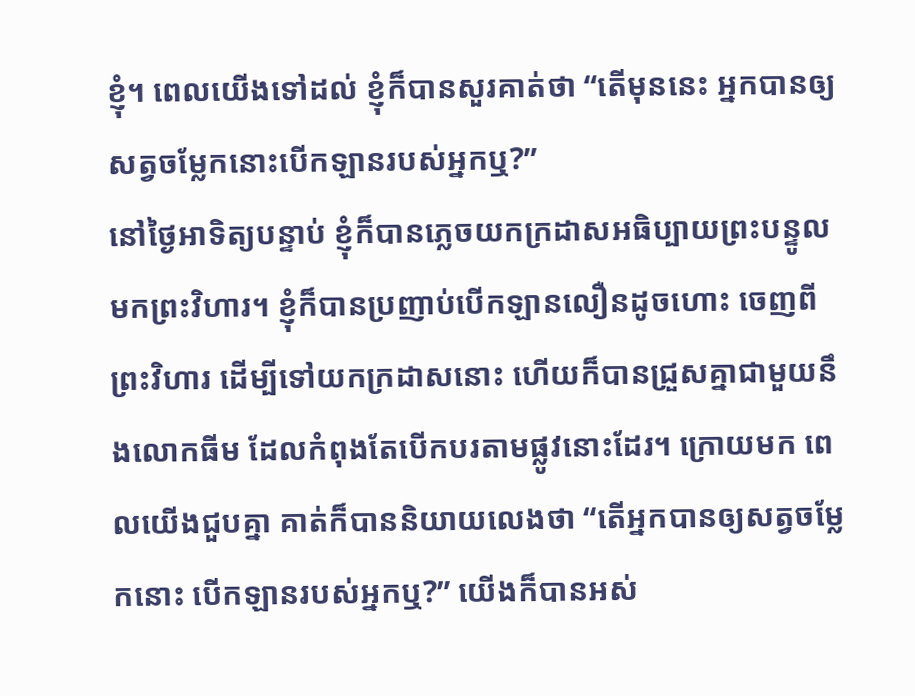ខ្ញុំ។ ពេលយើងទៅដល់ ខ្ញុំក៏បានសួរគាត់ថា “តើមុននេះ អ្នកបានឲ្យសត្វចម្លែកនោះបើកឡានរបស់អ្នកឬ?”
នៅថ្ងៃអាទិត្យបន្ទាប់ ខ្ញុំក៏បានភ្លេចយកក្រដាសអធិប្បាយព្រះបន្ទូលមកព្រះវិហារ។ ខ្ញុំក៏បានប្រញាប់បើកឡានលឿនដូចហោះ ចេញពីព្រះវិហារ ដើម្បីទៅយកក្រដាសនោះ ហើយក៏បានជ្រួសគ្នាជាមួយនឹងលោកធីម ដែលកំពុងតែបើកបរតាមផ្លូវនោះដែរ។ ក្រោយមក ពេលយើងជួបគ្នា គាត់ក៏បាននិយាយលេងថា “តើអ្នកបានឲ្យសត្វចម្លែកនោះ បើកឡានរបស់អ្នកឬ?” យើងក៏បានអស់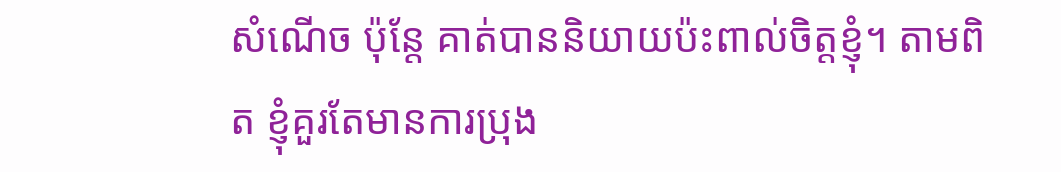សំណើច ប៉ុន្តែ គាត់បាននិយាយប៉ះពាល់ចិត្តខ្ញុំ។ តាមពិត ខ្ញុំគួរតែមានការប្រុង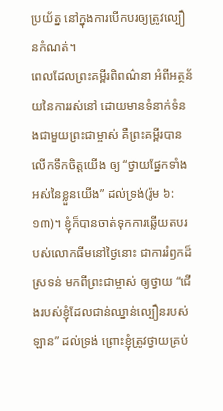ប្រយ័ត្ន នៅក្នុងការបើកបរឲ្យត្រូវល្បឿនកំណត់។
ពេលដែលព្រះគម្ពីរពិពណ៌នា អំពីអត្ថន័យនៃការរស់នៅ ដោយមានទំនាក់ទំនងជាមួយព្រះជាម្ចាស់ គឺព្រះគម្ពីរបានលើកទឹកចិត្តយើង ឲ្យ “ថ្វាយផ្នែកទាំងអស់នៃខ្លួនយើង” ដល់ទ្រង់(រ៉ូម ៦:១៣)។ ខ្ញុំក៏បានចាត់ទុកការឆ្លើយតបរបស់លោកធីមនៅថ្ងៃនោះ ជាការរំឭកដ៏ស្រទន់ មកពីព្រះជាម្ចាស់ ឲ្យថ្វាយ “ជើងរបស់ខ្ញុំដែលជាន់ឈ្នាន់ល្បឿនរបស់ឡាន” ដល់ទ្រង់ ព្រោះខ្ញុំត្រូវថ្វាយគ្រប់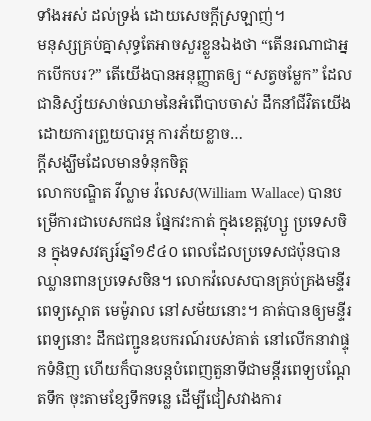ទាំងអស់ ដល់ទ្រង់ ដោយសេចក្តីស្រឡាញ់។
មនុស្សគ្រប់គ្នាសុទ្ធតែអាចសួរខ្លួនឯងថា “តើនរណាជាអ្នកបើកបរ?” តើយើងបានអនុញ្ញាតឲ្យ “សត្វចម្លែក” ដែលជានិស្ស័យសាច់ឈាមនៃអំពើបាបចាស់ ដឹកនាំជីវិតយើង ដោយការព្រួយបារម្ភ ការភ័យខ្លាច…
ក្តីសង្ឃឹមដែលមានទំនុកចិត្ត
លោកបណ្ឌិត វីល្លាម វ៉លេស(William Wallace) បានបម្រើការជាបេសកជន ផ្នែកវះកាត់ ក្នុងខេត្តវូហ្សួ ប្រទេសចិន ក្នុងទសវត្សរ៍ឆ្នាំ១៩៤០ ពេលដែលប្រទេសជប៉ុនបានឈ្លានពានប្រទេសចិន។ លោកវ៉លេសបានគ្រប់គ្រងមន្ទីរពេទ្យស្តោត មេម៉ូរាល នៅសម័យនោះ។ គាត់បានឲ្យមន្ទីរពេទ្យនោះ ដឹកជញ្ជូនឧបករណ៍របស់គាត់ នៅលើកនាវាផ្ទុកទំនិញ ហើយក៏បានបន្តបំពេញតួនាទីជាមន្តីរពេទ្យបណ្តែតទឹក ចុះតាមខ្សែទឹកទន្លេ ដើម្បីជៀសវាងការ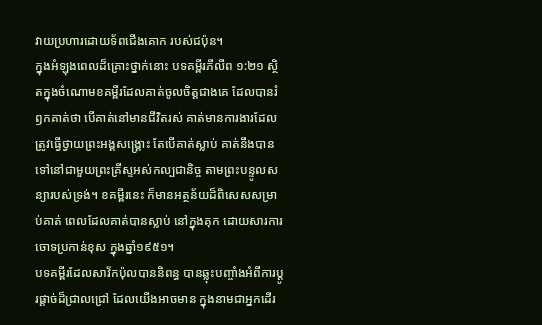វាយប្រហារដោយទ័ពជើងគោក របស់ជប៉ុន។
ក្នុងអំឡុងពេលដ៏គ្រោះថ្នាក់នោះ បទគម្ពីរភីលីព ១:២១ ស្ថិតក្នុងចំណោមខគម្ពីរដែលគាត់ចូលចិត្តជាងគេ ដែលបានរំឭកគាត់ថា បើគាត់នៅមានជីវិតរស់ គាត់មានការងារដែលត្រូវធ្វើថ្វាយព្រះអង្គសង្រ្គោះ តែបើគាត់ស្លាប់ គាត់នឹងបានទៅនៅជាមួយព្រះគ្រីស្ទអស់កល្បជានិច្ច តាមព្រះបន្ទូលសន្យារបស់ទ្រង់។ ខគម្ពីរនេះ ក៏មានអត្ថន័យដ៏ពិសេសសម្រាប់គាត់ ពេលដែលគាត់បានស្លាប់ នៅក្នុងគុក ដោយសារការចោទប្រកាន់ខុស ក្នុងឆ្នាំ១៩៥១។
បទគម្ពីរដែលសាវ័កប៉ុលបាននិពន្ធ បានឆ្លុះបញ្ចាំងអំពីការប្តូរផ្តាច់ដ៏ជ្រាលជ្រៅ ដែលយើងអាចមាន ក្នុងនាមជាអ្នកដើរ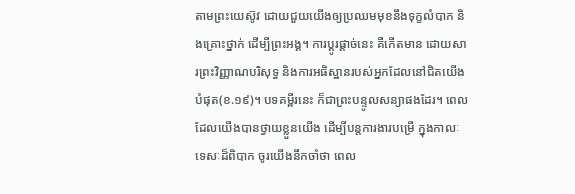តាមព្រះយេស៊ូវ ដោយជួយយើងឲ្យប្រឈមមុខនឹងទុក្ខលំបាក និងគ្រោះថ្នាក់ ដើម្បីព្រះអង្គ។ ការប្តូរផ្តាច់នេះ គឺកើតមាន ដោយសារព្រះវិញ្ញាណបរិសុទ្ធ និងការអធិស្ឋានរបស់អ្នកដែលនៅជិតយើងបំផុត(ខ.១៩)។ បទគម្ពីរនេះ ក៏ជាព្រះបន្ទូលសន្យាផងដែរ។ ពេលដែលយើងបានថ្វាយខ្លួនយើង ដើម្បីបន្តការងារបម្រើ ក្នុងកាលៈទេសៈដ៏ពិបាក ចូរយើងនឹកចាំថា ពេល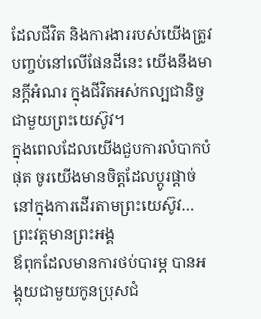ដែលជីវិត និងការងាររបស់យើងត្រូវបញ្ចប់នៅលើផែនដីនេះ យើងនឹងមានក្តីអំណរ ក្នុងជីវិតអស់កល្បជានិច្ច ជាមួយព្រះយេស៊ូវ។
ក្នុងពេលដែលយើងជួបការលំបាកបំផុត ចូរយើងមានចិត្តដែលប្តូរផ្តាច់នៅក្នុងការដើរតាមព្រះយេស៊ូវ…
ព្រះវត្តមានព្រះអង្គ
ឪពុកដែលមានការថប់បារម្ភ បានអង្គុយជាមួយកូនប្រុសជំ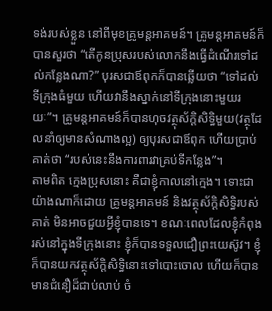ទង់របស់ខ្លួន នៅពីមុខគ្រូមន្តអាគមន៍។ គ្រូមន្តអាគមន៍ក៏បានសួរថា “តើកូនប្រុសរបស់លោកនឹងធ្វើដំណើរទៅដល់កន្លែងណា?” បុរសជាឪពុកក៏បានឆ្លើយថា “ទៅដល់ទីក្រុងធំមួយ ហើយវានឹងស្នាក់នៅទីក្រុងនោះមួយរយៈ”។ គ្រូមន្តអាគមន៍ក៏បានហុចវត្ថុស័ក្តិសិទ្ធិមួយ(វត្ថុដែលនាំឲ្យមានសំណាងល្អ) ឲ្យបុរសជាឪពុក ហើយប្រាប់គាត់ថា “របស់នេះនឹងការពារវាគ្រប់ទីកន្លែង”។
តាមពិត ក្មេងប្រុសនោះ គឺជាខ្ញុំកាលនៅក្មេង។ ទោះជាយ៉ាងណាក៏ដោយ គ្រូមន្តអាគមន៍ និងវត្ថុស័ក្តិសិទ្ធិរបស់គាត់ មិនអាចជួយអ្វីខ្ញុំបានទេ។ ខណៈពេលដែលខ្ញុំកំពុងរស់នៅក្នុងទីក្រុងនោះ ខ្ញុំក៏បានទទួលជឿព្រះយេស៊ូវ។ ខ្ញុំក៏បានយកវត្ថុស័ក្តិសិទ្ធិនោះទៅបោះចោល ហើយក៏បានមានជំនឿដ៏ជាប់លាប់ ចំ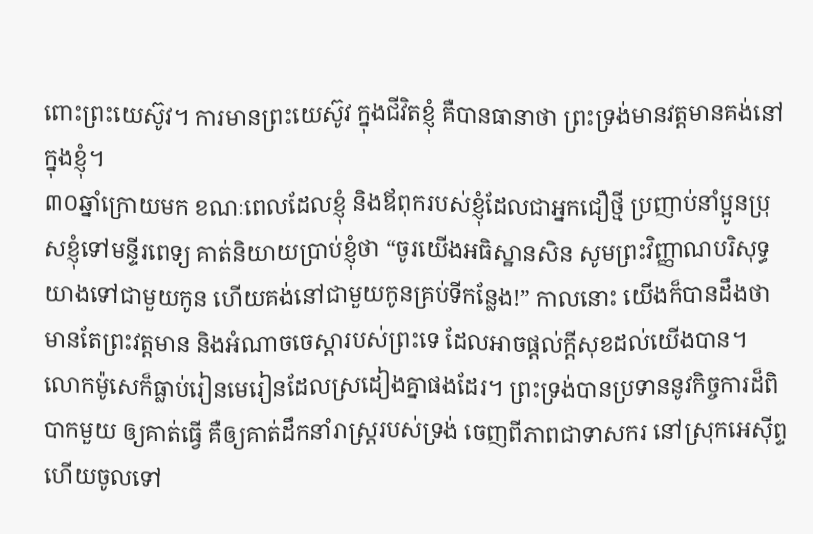ពោះព្រះយេស៊ូវ។ ការមានព្រះយេស៊ូវ ក្នុងជីវិតខ្ញុំ គឺបានធានាថា ព្រះទ្រង់មានវត្តមានគង់នៅក្នុងខ្ញុំ។
៣០ឆ្នាំក្រោយមក ខណៈពេលដែលខ្ញុំ និងឪពុករបស់ខ្ញុំដែលជាអ្នកជឿថ្មី ប្រញាប់នាំប្អូនប្រុសខ្ញុំទៅមន្ទីរពេទ្យ គាត់និយាយប្រាប់ខ្ញុំថា “ចូរយើងអធិស្ឋានសិន សូមព្រះវិញ្ញាណបរិសុទ្ធយាងទៅជាមួយកូន ហើយគង់នៅជាមួយកូនគ្រប់ទីកន្លែង!” កាលនោះ យើងក៏បានដឹងថា មានតែព្រះវត្តមាន និងអំណាចចេស្តារបស់ព្រះទេ ដែលអាចផ្តល់ក្តីសុខដល់យើងបាន។
លោកម៉ូសេក៏ធ្លាប់រៀនមេរៀនដែលស្រដៀងគ្នាផងដែរ។ ព្រះទ្រង់បានប្រទាននូវកិច្ចការដ៏ពិបាកមួយ ឲ្យគាត់ធ្វើ គឺឲ្យគាត់ដឹកនាំរាស្រ្តរបស់ទ្រង់ ចេញពីភាពជាទាសករ នៅស្រុកអេស៊ីព្ទ ហើយចូលទៅ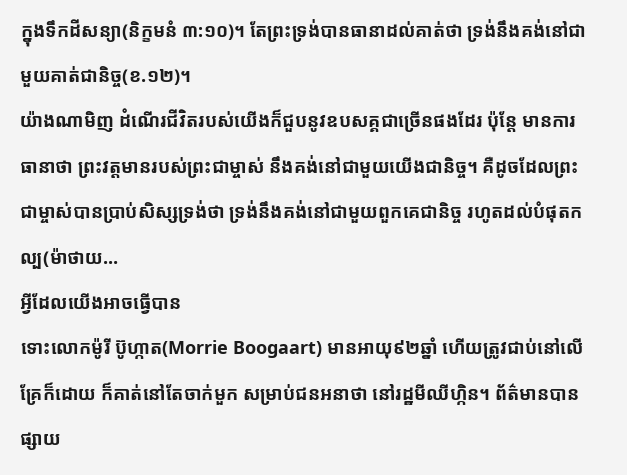ក្នុងទឹកដីសន្យា(និក្ខមនំ ៣:១០)។ តែព្រះទ្រង់បានធានាដល់គាត់ថា ទ្រង់នឹងគង់នៅជាមួយគាត់ជានិច្ច(ខ.១២)។
យ៉ាងណាមិញ ដំណើរជីវិតរបស់យើងក៏ជួបនូវឧបសគ្គជាច្រើនផងដែរ ប៉ុន្តែ មានការធានាថា ព្រះវត្តមានរបស់ព្រះជាម្ចាស់ នឹងគង់នៅជាមួយយើងជានិច្ច។ គឺដូចដែលព្រះជាម្ចាស់បានប្រាប់សិស្សទ្រង់ថា ទ្រង់នឹងគង់នៅជាមួយពួកគេជានិច្ច រហូតដល់បំផុតកល្ប(ម៉ាថាយ…
អ្វីដែលយើងអាចធ្វើបាន
ទោះលោកម៉ូរី ប៊ូហ្កាត(Morrie Boogaart) មានអាយុ៩២ឆ្នាំ ហើយត្រូវជាប់នៅលើគ្រែក៏ដោយ ក៏គាត់នៅតែចាក់មួក សម្រាប់ជនអនាថា នៅរដ្ឋមីឈីហ្កិន។ ព័ត៌មានបានផ្សាយ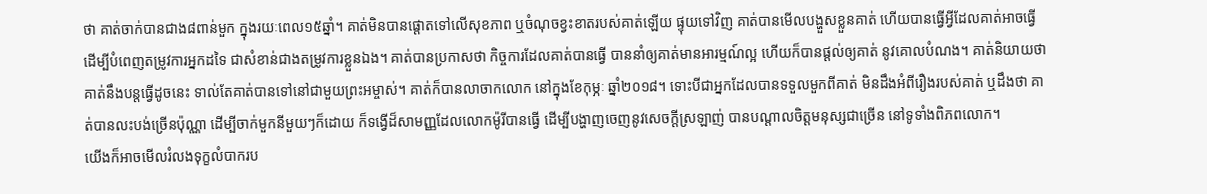ថា គាត់ចាក់បានជាង៨ពាន់មួក ក្នុងរយៈពេល១៥ឆ្នាំ។ គាត់មិនបានផ្តោតទៅលើសុខភាព ឬចំណុចខ្វះខាតរបស់គាត់ឡើយ ផ្ទុយទៅវិញ គាត់បានមើលបង្ហួសខ្លួនគាត់ ហើយបានធ្វើអ្វីដែលគាត់អាចធ្វើ ដើម្បីបំពេញតម្រូវការអ្នកដទៃ ជាសំខាន់ជាងតម្រូវការខ្លួនឯង។ គាត់បានប្រកាសថា កិច្ចការដែលគាត់បានធ្វើ បាននាំឲ្យគាត់មានអារម្មណ៍ល្អ ហើយក៏បានផ្តល់ឲ្យគាត់ នូវគោលបំណង។ គាត់និយាយថា គាត់នឹងបន្តធ្វើដូចនេះ ទាល់តែគាត់បានទៅនៅជាមួយព្រះអម្ចាស់។ គាត់ក៏បានលាចាកលោក នៅក្នុងខែកុម្ភៈ ឆ្នាំ២០១៨។ ទោះបីជាអ្នកដែលបានទទួលមួកពីគាត់ មិនដឹងអំពីរឿងរបស់គាត់ ឬដឹងថា គាត់បានលះបង់ច្រើនប៉ុណ្ណា ដើម្បីចាក់មួកនីមួយៗក៏ដោយ ក៏ទង្វើដ៏សាមញ្ញដែលលោកម៉ូរីបានធ្វើ ដើម្បីបង្ហាញចេញនូវសេចក្តីស្រឡាញ់ បានបណ្តាលចិត្តមនុស្សជាច្រើន នៅទូទាំងពិភពលោក។
យើងក៏អាចមើលរំលងទុក្ខលំបាករប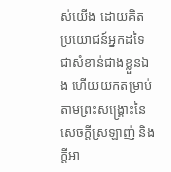ស់យើង ដោយគិតប្រយោជន៍អ្នកដទៃជាសំខាន់ជាងខ្លួនឯង ហើយយកតម្រាប់តាមព្រះសង្រ្គោះនៃសេចក្តីស្រឡាញ់ និងក្តីអា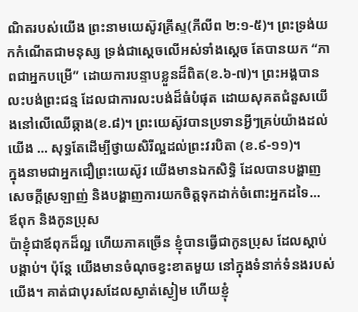ណិតរបស់យើង ព្រះនាមយេស៊ូវគ្រីស្ទ(ភីលីព ២:១-៥)។ ព្រះទ្រង់យកកំណើតជាមនុស្ស ទ្រង់ជាស្តេចលើអស់ទាំងស្តេច តែបានយក “ភាពជាអ្នកបម្រើ” ដោយការបន្ទាបខ្លួនដ៏ពិត(ខ.៦-៧)។ ព្រះអង្គបានលះបង់ព្រះជន្ម ដែលជាការលះបង់ដ៏ធំបំផុត ដោយសុគតជំនួសយើងនៅលើឈើឆ្កាង(ខ.៨)។ ព្រះយេស៊ូវបានប្រទានអ្វីៗគ្រប់យ៉ាងដល់យើង … សុទ្ធតែដើម្បីថ្វាយសិរីល្អដល់ព្រះវរបិតា (ខ.៩-១១)។
ក្នុងនាមជាអ្នកជឿព្រះយេស៊ូវ យើងមានឯកសិទ្ធិ ដែលបានបង្ហាញសេចក្តីស្រឡាញ់ និងបង្ហាញការយកចិត្តទុកដាក់ចំពោះអ្នកដទៃ…
ឪពុក និងកូនប្រុស
ប៉ាខ្ញុំជាឪពុកដ៏ល្អ ហើយភាគច្រើន ខ្ញុំបានធ្វើជាកូនប្រុស ដែលស្តាប់បង្គាប់។ ប៉ុន្តែ យើងមានចំណុចខ្វះខាតមួយ នៅក្នុងទំនាក់ទំនងរបស់យើង។ គាត់ជាបុរសដែលស្ងាត់ស្ងៀម ហើយខ្ញុំ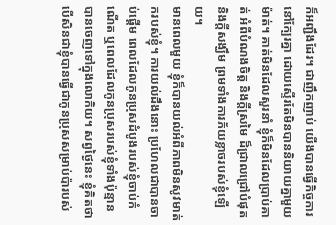ក៏អញ្ជឹងដែរ។ ជាញឹកញាប់ យើងបានធ្វើកិច្ចការនៅក្បែរគ្នា ដោយស្ទើរតែមិនបាននិយាយគ្នាមួយម៉ាត់។ គាត់មិនដែលសួរនាំ ខ្ញុំក៏មិនដែលប្រាប់គាត់ អំពីបំណងចិត្ត និងក្តីស្រមៃ ដ៏ជ្រាលជ្រៅបំផុត និងក្តីសង្ឃឹម ព្រមទាំងការភ័យខ្លាចរបស់ខ្ញុំឡើយ។
មានពេលមួយ ខ្ញុំក៏បានយល់អំពីភាពមិនសូវមាត់ករបស់ខ្ញុំ។ ការយល់ដឹងនោះ ប្រហែលជាបានចាប់ផ្តើម ពេលដែលកូនប្រុសដំបូងរបស់ខ្ញុំចាប់កំណើត ឬពេលដែលកូនប្រុសរបស់ខ្ញុំទាំងប៉ុន្មាន បានចេញទៅក្នុងលោកិយ។ សព្វថ្ងៃនេះ ខ្ញុំគិតថា បើសិនជាខ្ញុំបានធ្វើជាកូនប្រុសសម្រាប់ប៉ារបស់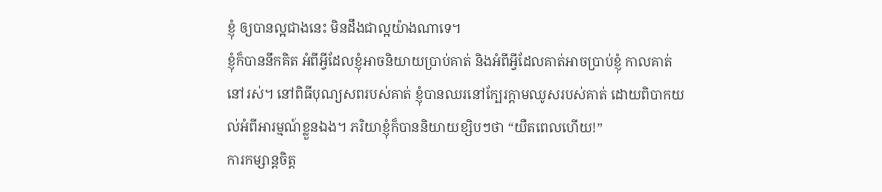ខ្ញុំ ឲ្យបានល្អជាងនេះ មិនដឹងជាល្អយ៉ាងណាទេ។
ខ្ញុំក៏បាននឹកគិត អំពីអ្វីដែលខ្ញុំអាចនិយាយប្រាប់គាត់ និងអំពីអ្វីដែលគាត់អាចប្រាប់ខ្ញុំ កាលគាត់នៅរស់។ នៅពិធីបុណ្យសពរបស់គាត់ ខ្ញុំបានឈរនៅក្បែរក្តាមឈូសរបស់គាត់ ដោយពិបាកយល់អំពីអារម្មណ៍ខ្លួនឯង។ ភរិយាខ្ញុំក៏បាននិយាយខ្សិបៗថា “យឺតពេលហើយ!”
ការកម្សាន្តចិត្ត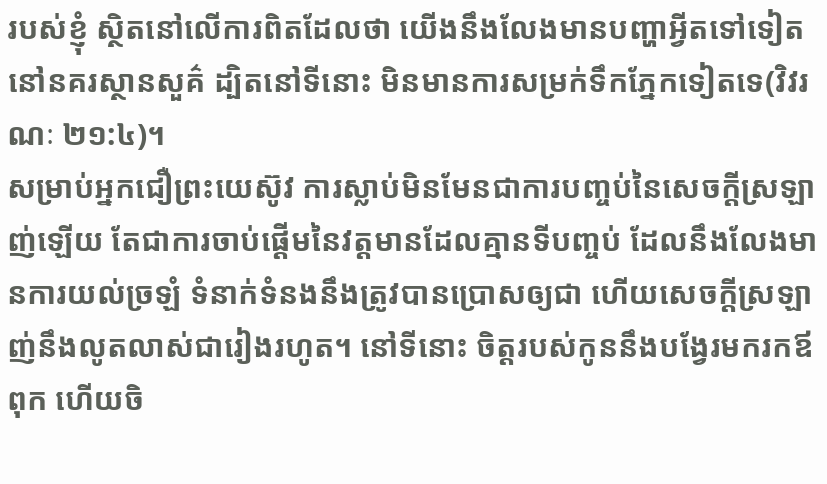របស់ខ្ញុំ ស្ថិតនៅលើការពិតដែលថា យើងនឹងលែងមានបញ្ហាអ្វីតទៅទៀត នៅនគរស្ថានសួគ៌ ដ្បិតនៅទីនោះ មិនមានការសម្រក់ទឹកភ្នែកទៀតទេ(វិវរណៈ ២១:៤)។
សម្រាប់អ្នកជឿព្រះយេស៊ូវ ការស្លាប់មិនមែនជាការបញ្ចប់នៃសេចក្តីស្រឡាញ់ឡើយ តែជាការចាប់ផ្តើមនៃវត្តមានដែលគ្មានទីបញ្ចប់ ដែលនឹងលែងមានការយល់ច្រឡំ ទំនាក់ទំនងនឹងត្រូវបានប្រោសឲ្យជា ហើយសេចក្តីស្រឡាញ់នឹងលូតលាស់ជារៀងរហូត។ នៅទីនោះ ចិត្តរបស់កូននឹងបង្វែរមករកឪពុក ហើយចិ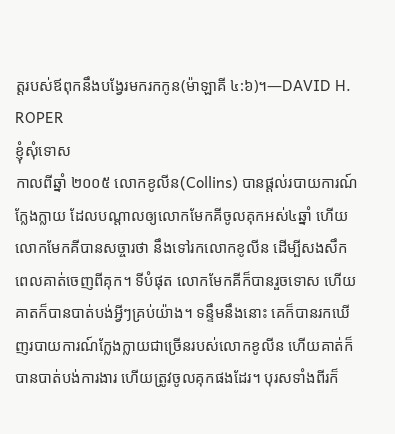ត្តរបស់ឪពុកនឹងបង្វែរមករកកូន(ម៉ាឡាគី ៤:៦)។—DAVID H. ROPER
ខ្ញុំសុំទោស
កាលពីឆ្នាំ ២០០៥ លោកខូលីន(Collins) បានផ្តល់របាយការណ៍ក្លែងក្លាយ ដែលបណ្តាលឲ្យលោកមែកគីចូលគុកអស់៤ឆ្នាំ ហើយលោកមែកគីបានសច្ចារថា នឹងទៅរកលោកខូលីន ដើម្បីសងសឹក ពេលគាត់ចេញពីគុក។ ទីបំផុត លោកមែកគីក៏បានរួចទោស ហើយគាតក៏បានបាត់បង់អ្វីៗគ្រប់យ៉ាង។ ទន្ទឹមនឹងនោះ គេក៏បានរកឃើញរបាយការណ៍ក្លែងក្លាយជាច្រើនរបស់លោកខូលីន ហើយគាត់ក៏បានបាត់បង់ការងារ ហើយត្រូវចូលគុកផងដែរ។ បុរសទាំងពីរក៏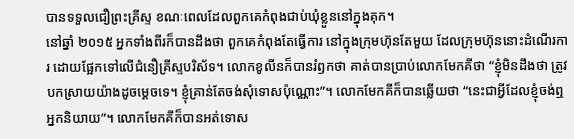បានទទួលជឿព្រះគ្រីស្ទ ខណៈពេលដែលពួកគេកំពុងជាប់ឃុំខ្លួននៅក្នុងគុក។
នៅឆ្នាំ ២០១៥ អ្នកទាំងពីរក៏បានដឹងថា ពួកគេកំពុងតែធ្វើការ នៅក្នុងក្រុមហ៊ុនតែមួយ ដែលក្រុមហ៊ុននោះដំណើរការ ដោយផ្អែកទៅលើជំនឿគ្រីស្ទបរិស័ទ។ លោកខូលីនក៏បានរំឭកថា គាត់បានប្រាប់លោកមែកគីថា “ខ្ញុំមិនដឹងថា ត្រូវបកស្រាយយ៉ាងដូចម្តេចទេ។ ខ្ញុំគ្រាន់តែចង់សុំទោសប៉ុណ្ណោះ”។ លោកមែកគីក៏បានឆ្លើយថា “នេះជាអ្វីដែលខ្ញុំចង់ឮអ្នកនិយាយ”។ លោកមែកគីក៏បានអត់ទោស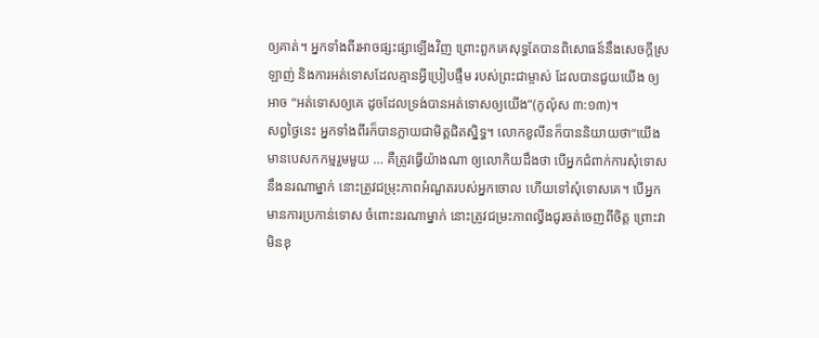ឲ្យគាត់។ អ្នកទាំងពីរអាចផ្សះផ្សាឡើងវិញ ព្រោះពួកគេសុទ្ធតែបានពិសោធន៍នឹងសេចក្តីស្រឡាញ់ និងការអត់ទោសដែលគ្មានអ្វីប្រៀបផ្ទឹម របស់ព្រះជាម្ចាស់ ដែលបានជួយយើង ឲ្យអាច “អត់ទោសឲ្យគេ ដូចដែលទ្រង់បានអត់ទោសឲ្យយើង”(កូល៉ុស ៣:១៣)។
សព្វថ្ងៃនេះ អ្នកទាំងពីរក៏បានក្លាយជាមិត្តជិតស្និទ្ធ។ លោកខូលីនក៏បាននិយាយថា“យើងមានបេសកកម្មរួមមួយ … គឺត្រូវធ្វើយ៉ាងណា ឲ្យលោកិយដឹងថា បើអ្នកជំពាក់ការសុំទោស នឹងនរណាម្នាក់ នោះត្រូវជម្រុះភាពអំណួតរបស់អ្នកចោល ហើយទៅសុំទោសគេ។ បើអ្នកមានការប្រកាន់ទោស ចំពោះនរណាម្នាក់ នោះត្រូវជម្រះភាពល្វីងជូរចត់ចេញពីចិត្ត ព្រោះវាមិនខុ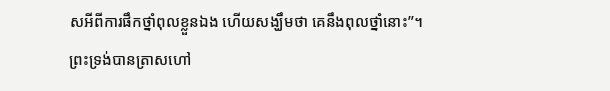សអីពីការផឹកថ្នាំពុលខ្លួនឯង ហើយសង្ឃឹមថា គេនឹងពុលថ្នាំនោះ”។
ព្រះទ្រង់បានត្រាសហៅ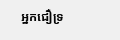អ្នកជឿទ្រ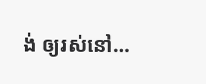ង់ ឲ្យរស់នៅ…